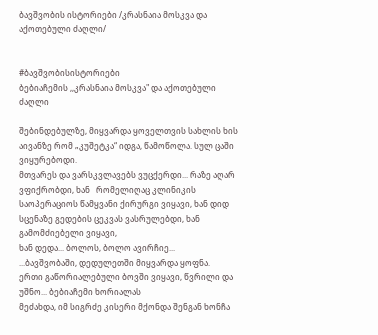ბავშვობის ისტორიები /კრასნაია მოსკვა და აქოთებული ძაღლი/


#ბავშვობისისტორიები
ბებიაჩემის ,,კრასნაია მოსკვა" და აქოთებული ძაღლი

შებინდებულზე, მიყვარდა ყოველთვის სახლის ხის აივანზე რომ „კუშეტკა“ იდგა, წამოწოლა. სულ ცაში ვიყურებოდი.
მთვარეს და ვარსკვლავებს ვუცქერდი... რაზე აღარ ვფიქრობდი, ხან   რომელიღაც კლინიკის საოპერაციოს წამყვანი ქირურგი ვიყავი, ხან დიდ სცენაზე გედების ცეკვას ვასრულებდი, ხან გამომძიებელი ვიყავი,
ხან დედა... ბოლოს, ბოლო ავირჩიე...
...ბავშვობაში, დედულეთში მიყვარდა ყოფნა.
ერთი გაწორიალებული ბოვში ვიყავი, წვრილი და უშნო... ბებიაჩემი ხორიალას
მეძახდა, იმ სიგრძე კისერი მქონდა შენგან ხონჩა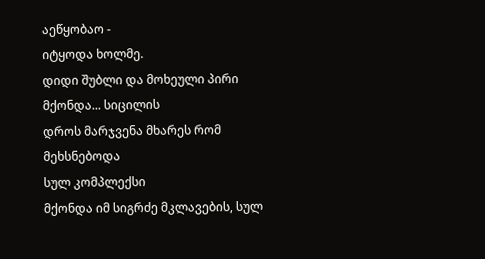აეწყობაო -
იტყოდა ხოლმე.
დიდი შუბლი და მოხეული პირი მქონდა... სიცილის
დროს მარჯვენა მხარეს რომ მეხსნებოდა
სულ კომპლექსი
მქონდა იმ სიგრძე მკლავების, სულ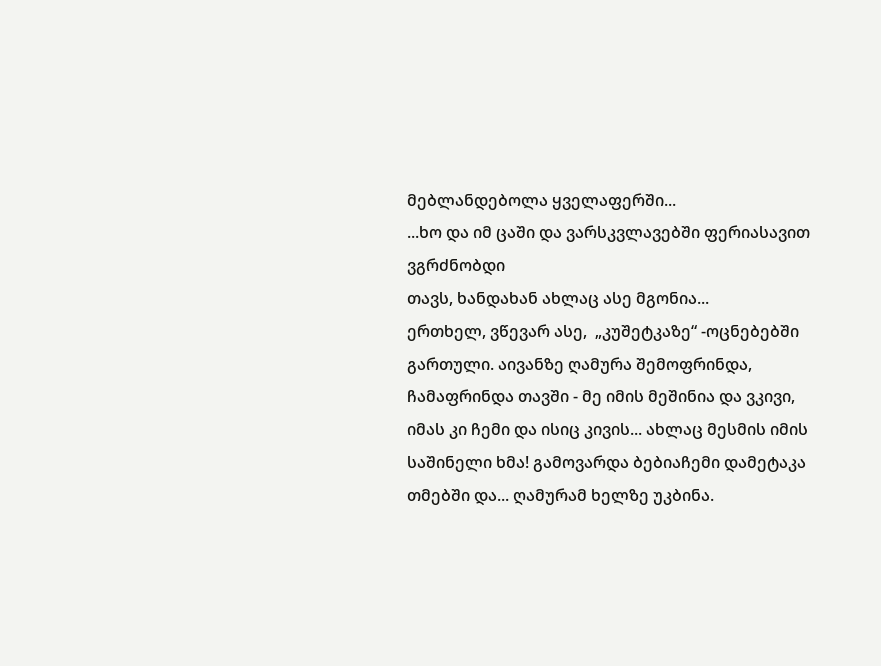მებლანდებოლა ყველაფერში...
...ხო და იმ ცაში და ვარსკვლავებში ფერიასავით ვგრძნობდი
თავს, ხანდახან ახლაც ასე მგონია...
ერთხელ, ვწევარ ასე,  „კუშეტკაზე“ -ოცნებებში გართული. აივანზე ღამურა შემოფრინდა, ჩამაფრინდა თავში - მე იმის მეშინია და ვკივი, იმას კი ჩემი და ისიც კივის... ახლაც მესმის იმის
საშინელი ხმა! გამოვარდა ბებიაჩემი დამეტაკა თმებში და... ღამურამ ხელზე უკბინა.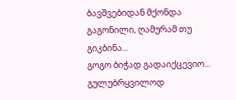ბავშვებიდან მქონდა გაგონილი, ღამურამ თუ გიკბინა...
გოგო ბიჭად გადაიქცევიო... გულუბრყვილოდ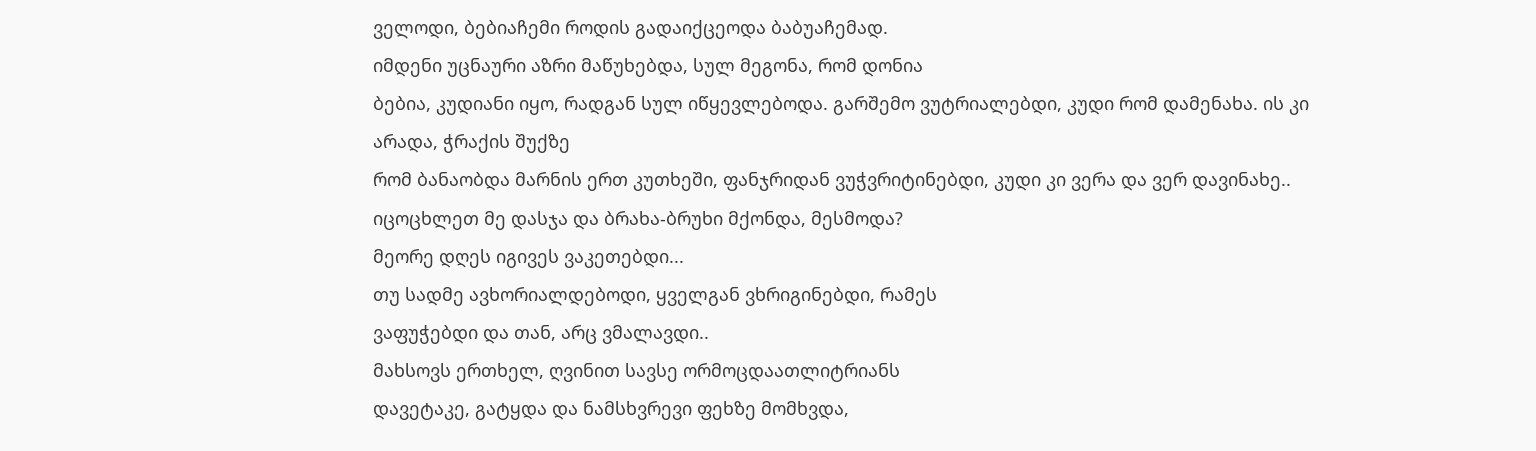ველოდი, ბებიაჩემი როდის გადაიქცეოდა ბაბუაჩემად.
იმდენი უცნაური აზრი მაწუხებდა, სულ მეგონა, რომ დონია
ბებია, კუდიანი იყო, რადგან სულ იწყევლებოდა. გარშემო ვუტრიალებდი, კუდი რომ დამენახა. ის კი არადა, ჭრაქის შუქზე
რომ ბანაობდა მარნის ერთ კუთხეში, ფანჯრიდან ვუჭვრიტინებდი, კუდი კი ვერა და ვერ დავინახე..
იცოცხლეთ მე დასჯა და ბრახა-ბრუხი მქონდა, მესმოდა?
მეორე დღეს იგივეს ვაკეთებდი...
თუ სადმე ავხორიალდებოდი, ყველგან ვხრიგინებდი, რამეს
ვაფუჭებდი და თან, არც ვმალავდი..
მახსოვს ერთხელ, ღვინით სავსე ორმოცდაათლიტრიანს
დავეტაკე, გატყდა და ნამსხვრევი ფეხზე მომხვდა,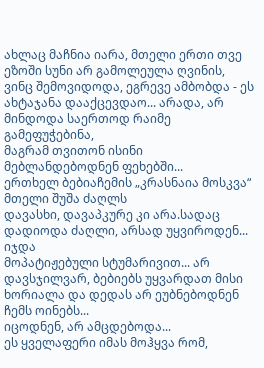ახლაც მაჩნია იარა, მთელი ერთი თვე ეზოში სუნი არ გამოლეულა ღვინის, ვინც შემოვიდოდა, ეგრევე ამბობდა - ეს ახტაჯანა დააქცევდაო... არადა, არ მინდოდა საერთოდ რაიმე გამეფუჭებინა,
მაგრამ თვითონ ისინი მებლანდებოდნენ ფეხებში...
ერთხელ ბებიაჩემის „კრასნაია მოსკვა“ მთელი შუშა ძაღლს
დავასხი, დავაპკურე კი არა.სადაც დადიოდა ძაღლი, არსად უყვიროდენ... იჯდა
მოპატიჟებული სტუმარივით... არ დავსჯილვარ, ბებიებს უყვარდათ მისი ხორიალა და დედას არ ეუბნებოდნენ ჩემს ოინებს...
იცოდნენ, არ ამცდებოდა...
ეს ყველაფერი იმას მოჰყვა რომ,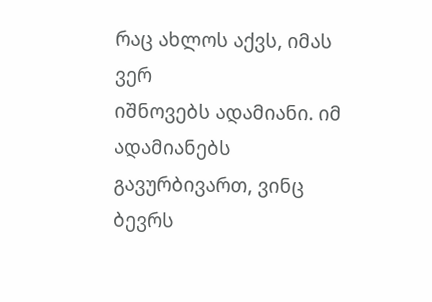რაც ახლოს აქვს, იმას ვერ
იშნოვებს ადამიანი. იმ ადამიანებს გავურბივართ, ვინც ბევრს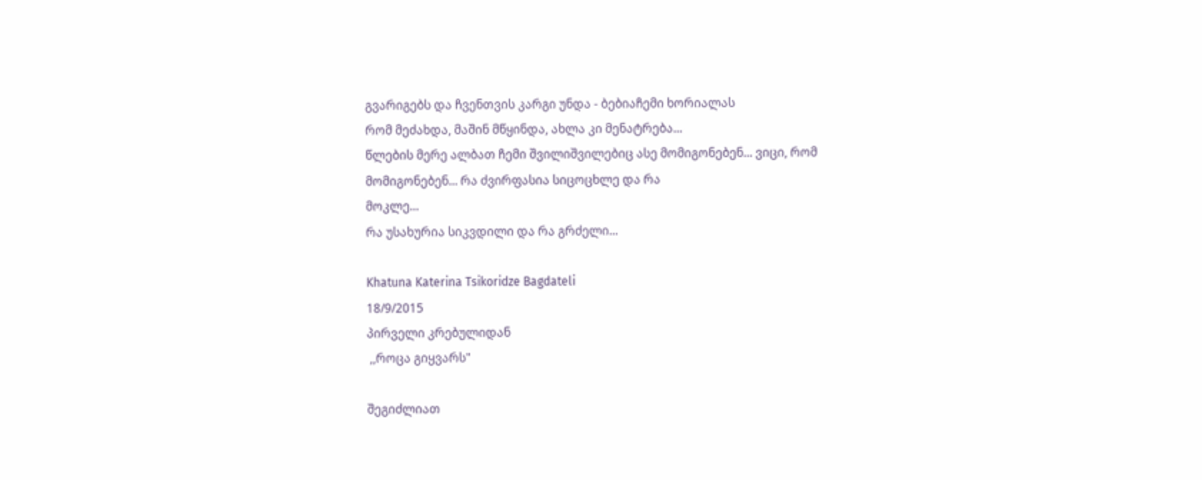გვარიგებს და ჩვენთვის კარგი უნდა - ბებიაჩემი ხორიალას
რომ მეძახდა, მაშინ მწყინდა, ახლა კი მენატრება...
წლების მერე ალბათ ჩემი შვილიშვილებიც ასე მომიგონებენ... ვიცი, რომ მომიგონებენ... რა ძვირფასია სიცოცხლე და რა
მოკლე...
რა უსახურია სიკვდილი და რა გრძელი...

Khatuna Katerina Tsikoridze Bagdateli
18/9/2015
პირველი კრებულიდან
 ,,როცა გიყვარს"

შეგიძლიათ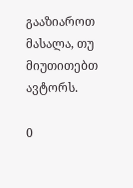გააზიაროთ მასალა, თუ მიუთითებთ ავტორს.

0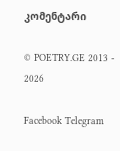კომენტარი

© POETRY.GE 2013 - 2026

Facebook Telegram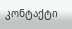კონტაქტი